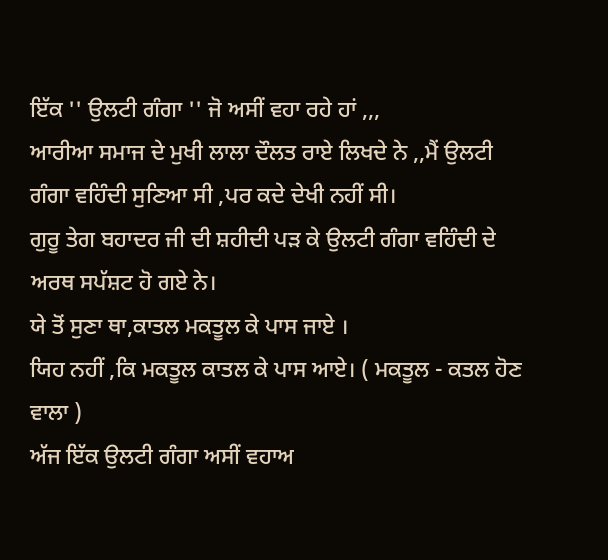ਇੱਕ '' ਉਲਟੀ ਗੰਗਾ '' ਜੋ ਅਸੀਂ ਵਹਾ ਰਹੇ ਹਾਂ ,,,
ਆਰੀਆ ਸਮਾਜ ਦੇ ਮੁਖੀ ਲਾਲਾ ਦੌਲਤ ਰਾਏ ਲਿਖਦੇ ਨੇ ,,ਮੈਂ ਉਲਟੀ ਗੰਗਾ ਵਹਿੰਦੀ ਸੁਣਿਆ ਸੀ ,ਪਰ ਕਦੇ ਦੇਖੀ ਨਹੀਂ ਸੀ।
ਗੁਰੂ ਤੇਗ ਬਹਾਦਰ ਜੀ ਦੀ ਸ਼ਹੀਦੀ ਪੜ ਕੇ ਉਲਟੀ ਗੰਗਾ ਵਹਿੰਦੀ ਦੇ ਅਰਥ ਸਪੱਸ਼ਟ ਹੋ ਗਏ ਨੇ।
ਯੇ ਤੋਂ ਸੁਣਾ ਥਾ,ਕਾਤਲ ਮਕਤੂਲ ਕੇ ਪਾਸ ਜਾਏ ।
ਯਿਹ ਨਹੀਂ ,ਕਿ ਮਕਤੂਲ ਕਾਤਲ ਕੇ ਪਾਸ ਆਏ। ( ਮਕਤੂਲ - ਕਤਲ ਹੋਣ ਵਾਲਾ )
ਅੱਜ ਇੱਕ ਉਲਟੀ ਗੰਗਾ ਅਸੀਂ ਵਹਾਅ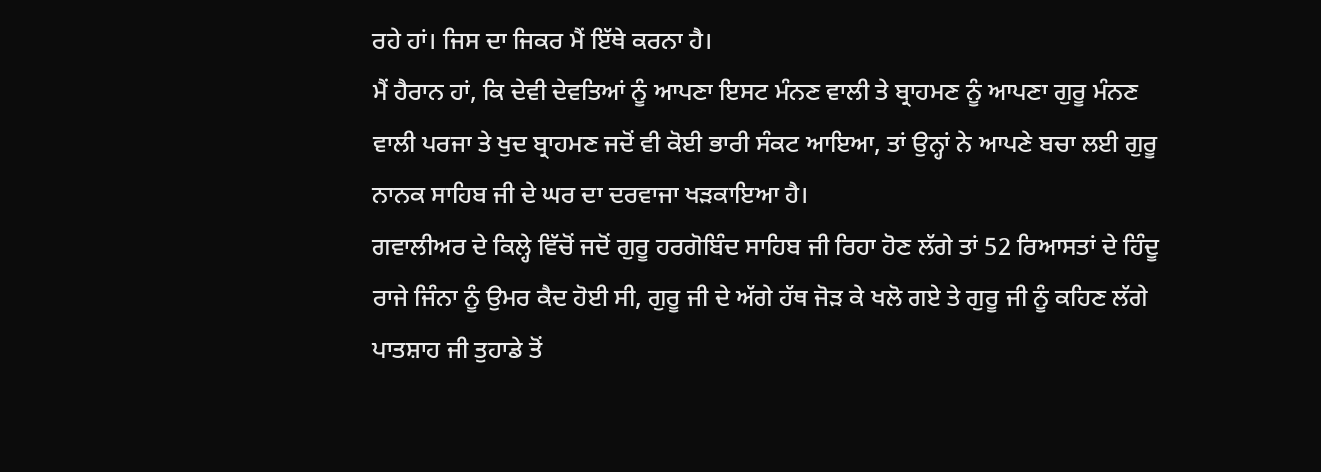ਰਹੇ ਹਾਂ। ਜਿਸ ਦਾ ਜਿਕਰ ਮੈਂ ਇੱਥੇ ਕਰਨਾ ਹੈ।
ਮੈਂ ਹੈਰਾਨ ਹਾਂ, ਕਿ ਦੇਵੀ ਦੇਵਤਿਆਂ ਨੂੰ ਆਪਣਾ ਇਸਟ ਮੰਨਣ ਵਾਲੀ ਤੇ ਬ੍ਰਾਹਮਣ ਨੂੰ ਆਪਣਾ ਗੁਰੂ ਮੰਨਣ ਵਾਲੀ ਪਰਜਾ ਤੇ ਖੁਦ ਬ੍ਰਾਹਮਣ ਜਦੋਂ ਵੀ ਕੋਈ ਭਾਰੀ ਸੰਕਟ ਆਇਆ, ਤਾਂ ਉਨ੍ਹਾਂ ਨੇ ਆਪਣੇ ਬਚਾ ਲਈ ਗੁਰੂ ਨਾਨਕ ਸਾਹਿਬ ਜੀ ਦੇ ਘਰ ਦਾ ਦਰਵਾਜਾ ਖੜਕਾਇਆ ਹੈ।
ਗਵਾਲੀਅਰ ਦੇ ਕਿਲ੍ਹੇ ਵਿੱਚੋਂ ਜਦੋਂ ਗੁਰੂ ਹਰਗੋਬਿੰਦ ਸਾਹਿਬ ਜੀ ਰਿਹਾ ਹੋਣ ਲੱਗੇ ਤਾਂ 52 ਰਿਆਸਤਾਂ ਦੇ ਹਿੰਦੂ ਰਾਜੇ ਜਿੰਨਾ ਨੂੰ ਉਮਰ ਕੈਦ ਹੋਈ ਸੀ, ਗੁਰੂ ਜੀ ਦੇ ਅੱਗੇ ਹੱਥ ਜੋਡ਼ ਕੇ ਖਲੋ ਗਏ ਤੇ ਗੁਰੂ ਜੀ ਨੂੰ ਕਹਿਣ ਲੱਗੇ ਪਾਤਸ਼ਾਹ ਜੀ ਤੁਹਾਡੇ ਤੋਂ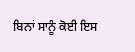ਬਿਨਾਂ ਸਾਨੂੰ ਕੋਈ ਇਸ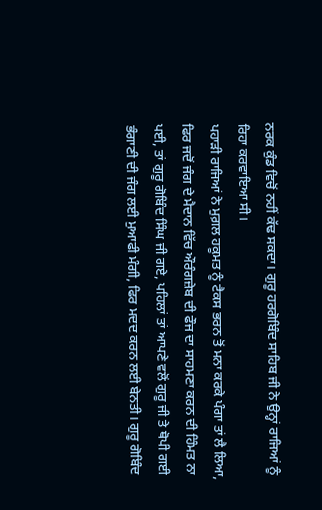ਨਰਕ ਕੁੰਡ ਵਿਚੋਂ ਨਹੀਂ ਕੱਢ ਸਕਦਾ। ਗੁਰੂ ਹਰਗੋਬਿੰਦ ਸਾਹਿਬ ਜੀ ਨੇ ਉਨ੍ਹਾਂ ਰਾਜਿਆਂ ਨੂੰ ਰਿਹਾ ਕਰਵਾਇਆ ਸੀ।
ਪਹਾੜੀ ਰਾਜਿਆਂ ਨੇ ਮੁਗ਼ਲ ਹਕੂਮਤ ਨੂੰ ਟੈਕਸ ਭਰਨ ਤੋਂ ਮਨਾ ਕਰਕੇ ਪੰਗਾ ਤਾਂ ਲੈ ਲਿਆ, ਫਿਰ ਜਦੋਂ ਜੰਗ ਦੇ ਮੈਦਾਨ ਵਿੱਚ ਔਰੰਗਜ਼ੇਬ ਦੀ ਫੌਜ ਦਾ ਸਾਹਮਣਾ ਕਰਨ ਦੀ ਹਿੰਮਤ ਨਾ ਪਈ, ਤਾਂ ਗੁਰੂ ਗੋਬਿੰਦ ਸਿੰਘ ਜੀ ਗਏ, ਪਹਿਲਾਂ ਤਾਂ ਆਪਣੇ ਵਲੋਂ ਗੁਰੂ ਜੀ ਤੇ ਥੋਪੀ ਗਈ ਭੰਗਾਣੀ ਦੀ ਜੰਗ ਲਈ ਮੁਆਫੀ ਮੰਗੀ, ਫਿਰ ਮਦਦ ਕਰਨ ਲਈ ਬੇਨਤੀ। ਗੁਰੂ ਗੋਬਿੰਦ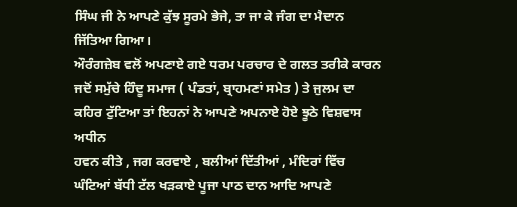ਸਿੰਘ ਜੀ ਨੇ ਆਪਣੇ ਕੁੱਝ ਸੂਰਮੇ ਭੇਜੇ, ਤਾ ਜਾ ਕੇ ਜੰਗ ਦਾ ਮੈਦਾਨ ਜਿੱਤਿਆ ਗਿਆ।
ਔਰੰਗਜ਼ੇਬ ਵਲੋਂ ਅਪਣਾਏ ਗਏ ਧਰਮ ਪਰਚਾਰ ਦੇ ਗਲਤ ਤਰੀਕੇ ਕਾਰਨ ਜਦੋਂ ਸਮੁੱਚੇ ਹਿੰਦੂ ਸਮਾਜ ( ਪੰਡਤਾਂ, ਬ੍ਰਾਹਮਣਾਂ ਸਮੇਤ ) ਤੇ ਜੁਲਮ ਦਾ ਕਹਿਰ ਟੁੱਟਿਆ ਤਾਂ ਇਹਨਾਂ ਨੇ ਆਪਣੇ ਅਪਨਾਏ ਹੋਏ ਝੂਠੇ ਵਿਸ਼ਵਾਸ ਅਧੀਨ
ਹਵਨ ਕੀਤੇ , ਜਗ ਕਰਵਾਏ , ਬਲੀਆਂ ਦਿੱਤੀਆਂ , ਮੰਦਿਰਾਂ ਵਿੱਚ ਘੰਟਿਆਂ ਬੱਧੀ ਟੱਲ ਖੜਕਾਏ ਪੂਜਾ ਪਾਠ ਦਾਨ ਆਦਿ ਆਪਣੇ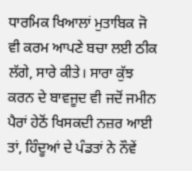ਧਾਰਮਿਕ ਖਿਆਲਾਂ ਮੁਤਾਬਿਕ ਜੋ ਵੀ ਕਰਮ ਆਪਣੇ ਬਚਾ ਲਈ ਠੀਕ ਲੱਗੇ, ਸਾਰੇ ਕੀਤੇ। ਸਾਰਾ ਕੁੱਝ ਕਰਨ ਦੇ ਬਾਵਜੂਦ ਵੀ ਜਦੋਂ ਜਮੀਨ ਪੈਰਾਂ ਹੇਠੋਂ ਖਿਸਕਦੀ ਨਜ਼ਰ ਆਈ ਤਾਂ, ਹਿੰਦੂਆਂ ਦੇ ਪੰਡਤਾਂ ਨੇ ਨੌਵੇਂ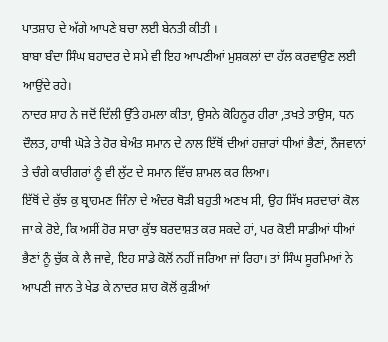ਪਾਤਸ਼ਾਹ ਦੇ ਅੱਗੇ ਆਪਣੇ ਬਚਾ ਲਈ ਬੇਨਤੀ ਕੀਤੀ ।
ਬਾਬਾ ਬੰਦਾ ਸਿੰਘ ਬਹਾਦਰ ਦੇ ਸਮੇ ਵੀ ਇਹ ਆਪਣੀਆਂ ਮੁਸ਼ਕਲਾਂ ਦਾ ਹੱਲ ਕਰਵਾਉਣ ਲਈ ਆਉਂਦੇ ਰਹੇ।
ਨਾਦਰ ਸ਼ਾਹ ਨੇ ਜਦੋਂ ਦਿੱਲੀ ਉੱਤੇ ਹਮਲਾ ਕੀਤਾ, ਉਸਨੇ ਕੋਹਿਨੂਰ ਹੀਰਾ ,ਤਖਤੇ ਤਾਉਸ, ਧਨ ਦੌਲਤ, ਹਾਥੀ ਘੋਡ਼ੇ ਤੇ ਹੋਰ ਬੇਅੰਤ ਸਮਾਨ ਦੇ ਨਾਲ ਇੱਥੋਂ ਦੀਆਂ ਹਜ਼ਾਰਾਂ ਧੀਆਂ ਭੈਣਾਂ, ਨੌਜਵਾਨਾਂ ਤੇ ਚੰਗੇ ਕਾਰੀਗਰਾਂ ਨੂੰ ਵੀ ਲੁੱਟ ਦੇ ਸਮਾਨ ਵਿੱਚ ਸ਼ਾਮਲ ਕਰ ਲਿਆ।
ਇੱਥੋਂ ਦੇ ਕੁੱਝ ਕੁ ਬ੍ਰਾਹਮਣ ਜਿੰਨਾ ਦੇ ਅੰਦਰ ਥੋੜੀ ਬਹੁਤੀ ਅਣਖ ਸੀ, ਉਹ ਸਿੱਖ ਸਰਦਾਰਾਂ ਕੋਲ ਜਾ ਕੇ ਰੋਏ, ਕਿ ਅਸੀਂ ਹੋਰ ਸਾਰਾ ਕੁੱਝ ਬਰਦਾਸ਼ਤ ਕਰ ਸਕਦੇ ਹਾਂ, ਪਰ ਕੋਈ ਸਾਡੀਆਂ ਧੀਆਂ ਭੈਣਾਂ ਨੂੰ ਚੁੱਕ ਕੇ ਲੈ ਜਾਵੇ, ਇਹ ਸਾਡੇ ਕੋਲੋਂ ਨਹੀਂ ਜਰਿਆ ਜਾਂ ਰਿਹਾ। ਤਾਂ ਸਿੰਘ ਸੂਰਮਿਆਂ ਨੇ ਆਪਣੀ ਜਾਨ ਤੇ ਖੇਡ ਕੇ ਨਾਦਰ ਸ਼ਾਹ ਕੋਲੋਂ ਕੁੜੀਆਂ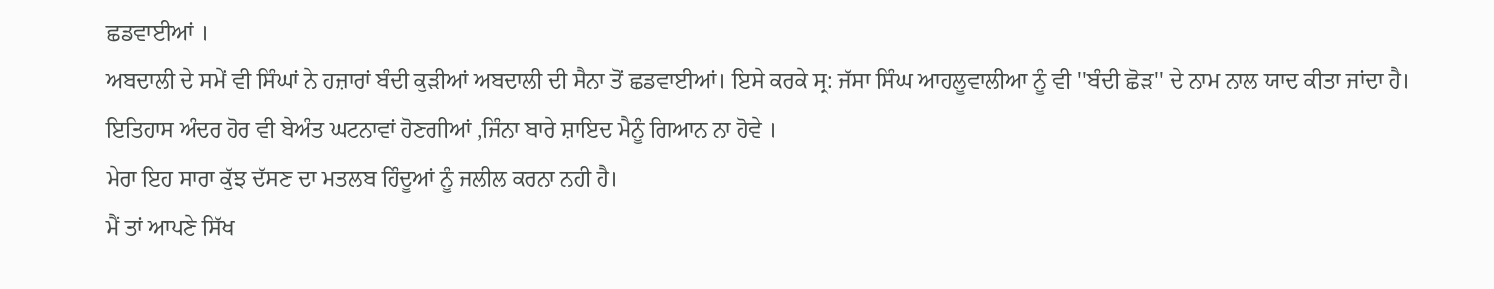ਛਡਵਾਈਆਂ ।
ਅਬਦਾਲੀ ਦੇ ਸਮੇਂ ਵੀ ਸਿੰਘਾਂ ਨੇ ਹਜ਼ਾਰਾਂ ਬੰਦੀ ਕੁੜੀਆਂ ਅਬਦਾਲੀ ਦੀ ਸੈਨਾ ਤੋਂ ਛਡਵਾਈਆਂ। ਇਸੇ ਕਰਕੇ ਸ੍ਰ: ਜੱਸਾ ਸਿੰਘ ਆਹਲੂਵਾਲੀਆ ਨੂੰ ਵੀ ''ਬੰਦੀ ਛੋੜ'' ਦੇ ਨਾਮ ਨਾਲ ਯਾਦ ਕੀਤਾ ਜਾਂਦਾ ਹੈ।
ਇਤਿਹਾਸ ਅੰਦਰ ਹੋਰ ਵੀ ਬੇਅੰਤ ਘਟਨਾਵਾਂ ਹੋਣਗੀਆਂ ,ਜਿੰਨਾ ਬਾਰੇ ਸ਼ਾਇਦ ਮੈਨੂੰ ਗਿਆਨ ਨਾ ਹੋਵੇ ।
ਮੇਰਾ ਇਹ ਸਾਰਾ ਕੁੱਝ ਦੱਸਣ ਦਾ ਮਤਲਬ ਹਿੰਦੂਆਂ ਨੂੰ ਜਲੀਲ ਕਰਨਾ ਨਹੀ ਹੈ।
ਮੈਂ ਤਾਂ ਆਪਣੇ ਸਿੱਖ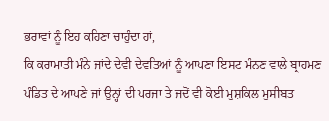ਭਰਾਵਾਂ ਨੂੰ ਇਹ ਕਹਿਣਾ ਚਾਹੁੰਦਾ ਹਾਂ,
ਕਿ ਕਰਾਮਾਤੀ ਮੰਨੇ ਜਾਂਦੇ ਦੇਵੀ ਦੇਵਤਿਆਂ ਨੂੰ ਆਪਣਾ ਇਸਟ ਮੰਨਣ ਵਾਲੇ ਬ੍ਰਾਹਮਣ ਪੰਡਿਤ ਦੇ ਆਪਣੇ ਜਾਂ ਉਨ੍ਹਾਂ ਦੀ ਪਰਜਾ ਤੇ ਜਦੋਂ ਵੀ ਕੋਈ ਮੁਸ਼ਕਿਲ ਮੁਸੀਬਤ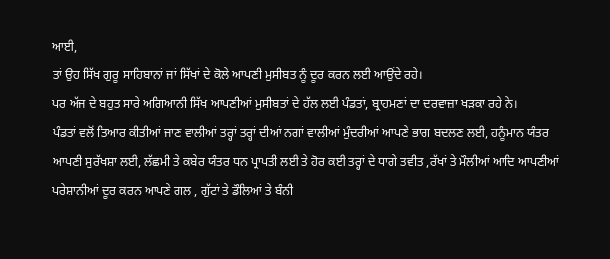ਆਈ,
ਤਾਂ ਉਹ ਸਿੱਖ ਗੁਰੂ ਸਾਹਿਬਾਨਾਂ ਜਾਂ ਸਿੱਖਾਂ ਦੇ ਕੋਲੇ ਆਪਣੀ ਮੁਸੀਬਤ ਨੂੰ ਦੂਰ ਕਰਨ ਲਈ ਆਉਂਦੇ ਰਹੇ।
ਪਰ ਅੱਜ ਦੇ ਬਹੁਤ ਸਾਰੇ ਅਗਿਆਨੀ ਸਿੱਖ ਆਪਣੀਆਂ ਮੁਸੀਬਤਾਂ ਦੇ ਹੱਲ ਲਈ ਪੰਡਤਾਂ, ਬ੍ਰਾਹਮਣਾਂ ਦਾ ਦਰਵਾਜ਼ਾ ਖੜਕਾ ਰਹੇ ਨੇ।
ਪੰਡਤਾਂ ਵਲੋਂ ਤਿਆਰ ਕੀਤੀਆਂ ਜਾਣ ਵਾਲੀਆਂ ਤਰ੍ਹਾਂ ਤਰ੍ਹਾਂ ਦੀਆਂ ਨਗਾਂ ਵਾਲੀਆਂ ਮੁੰਦਰੀਆਂ ਆਪਣੇ ਭਾਗ ਬਦਲਣ ਲਈ, ਹਨੂੰਮਾਨ ਯੰਤਰ ਆਪਣੀ ਸੁਰੱਖਸ਼ਾ ਲਈ, ਲੱਛਮੀ ਤੇ ਕਬੇਰ ਯੰਤਰ ਧਨ ਪ੍ਰਾਪਤੀ ਲਈ ਤੇ ਹੋਰ ਕਈ ਤਰ੍ਹਾਂ ਦੇ ਧਾਗੇ ਤਵੀਤ ,ਰੱਖਾਂ ਤੇ ਮੌਲੀਆਂ ਆਦਿ ਆਪਣੀਆਂ ਪਰੇਸ਼ਾਨੀਆਂ ਦੂਰ ਕਰਨ ਆਪਣੇ ਗਲ , ਗੁੱਟਾਂ ਤੇ ਡੌਲਿਆਂ ਤੇ ਬੰਨੀ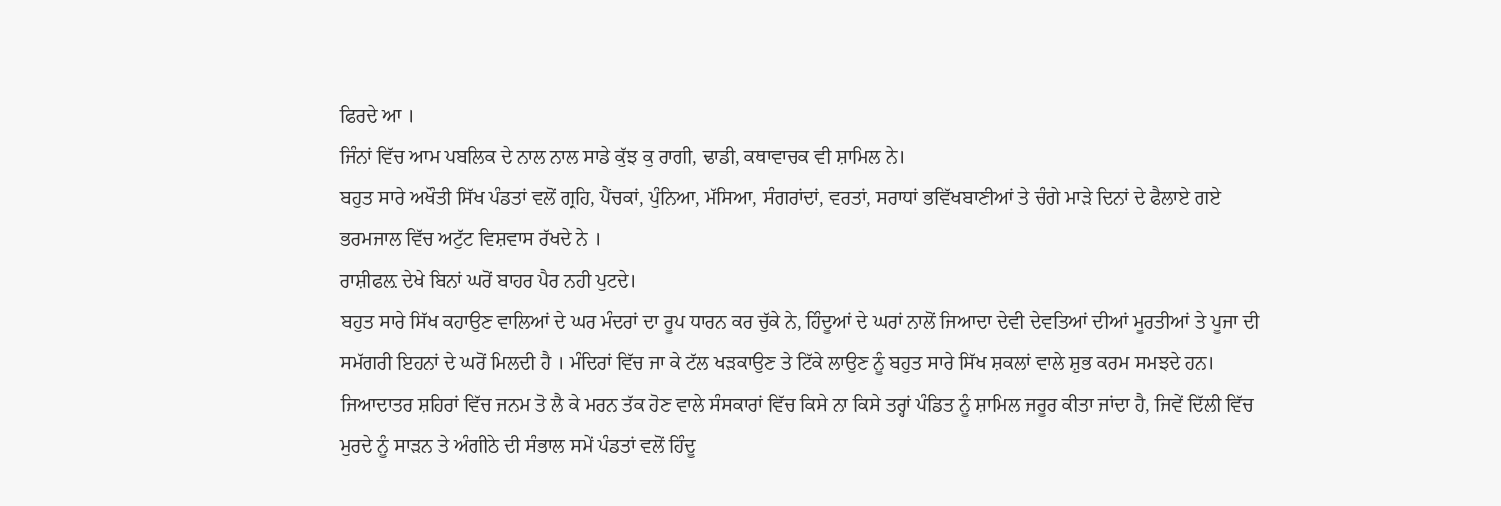ਫਿਰਦੇ ਆ ।
ਜਿੰਨਾਂ ਵਿੱਚ ਆਮ ਪਬਲਿਕ ਦੇ ਨਾਲ ਨਾਲ ਸਾਡੇ ਕੁੱਝ ਕੁ ਰਾਗੀ, ਢਾਡੀ, ਕਥਾਵਾਚਕ ਵੀ ਸ਼ਾਮਿਲ ਨੇ।
ਬਹੁਤ ਸਾਰੇ ਅਖੌਤੀ ਸਿੱਖ ਪੰਡਤਾਂ ਵਲੋਂ ਗ੍ਰਹਿ, ਪੈਂਚਕਾਂ, ਪੁੰਨਿਆ, ਮੱਸਿਆ, ਸੰਗਰਾਂਦਾਂ, ਵਰਤਾਂ, ਸਰਾਧਾਂ ਭਵਿੱਖਬਾਣੀਆਂ ਤੇ ਚੰਗੇ ਮਾੜੇ ਦਿਨਾਂ ਦੇ ਫੈਲਾਏ ਗਏ ਭਰਮਜਾਲ ਵਿੱਚ ਅਟੁੱਟ ਵਿਸ਼ਵਾਸ ਰੱਖਦੇ ਨੇ ।
ਰਾਸ਼ੀਫਲ਼ ਦੇਖੇ ਬਿਨਾਂ ਘਰੋਂ ਬਾਹਰ ਪੈਰ ਨਹੀ ਪੁਟਦੇ।
ਬਹੁਤ ਸਾਰੇ ਸਿੱਖ ਕਹਾਉਣ ਵਾਲਿਆਂ ਦੇ ਘਰ ਮੰਦਰਾਂ ਦਾ ਰੂਪ ਧਾਰਨ ਕਰ ਚੁੱਕੇ ਨੇ, ਹਿੰਦੂਆਂ ਦੇ ਘਰਾਂ ਨਾਲੋਂ ਜਿਆਦਾ ਦੇਵੀ ਦੇਵਤਿਆਂ ਦੀਆਂ ਮੂਰਤੀਆਂ ਤੇ ਪੂਜਾ ਦੀ ਸਮੱਗਰੀ ਇਹਨਾਂ ਦੇ ਘਰੋਂ ਮਿਲਦੀ ਹੈ । ਮੰਦਿਰਾਂ ਵਿੱਚ ਜਾ ਕੇ ਟੱਲ ਖੜਕਾਉਣ ਤੇ ਟਿੱਕੇ ਲਾਉਣ ਨੂੰ ਬਹੁਤ ਸਾਰੇ ਸਿੱਖ ਸ਼ਕਲਾਂ ਵਾਲੇ ਸ਼ੁਭ ਕਰਮ ਸਮਝਦੇ ਹਨ।
ਜਿਆਦਾਤਰ ਸ਼ਹਿਰਾਂ ਵਿੱਚ ਜਨਮ ਤੋ ਲੈ ਕੇ ਮਰਨ ਤੱਕ ਹੋਣ ਵਾਲੇ ਸੰਸਕਾਰਾਂ ਵਿੱਚ ਕਿਸੇ ਨਾ ਕਿਸੇ ਤਰ੍ਹਾਂ ਪੰਡਿਤ ਨੂੰ ਸ਼ਾਮਿਲ ਜਰੂਰ ਕੀਤਾ ਜਾਂਦਾ ਹੈ, ਜਿਵੇਂ ਦਿੱਲੀ ਵਿੱਚ ਮੁਰਦੇ ਨੂੰ ਸਾੜਨ ਤੇ ਅੰਗੀਠੇ ਦੀ ਸੰਭਾਲ ਸਮੇਂ ਪੰਡਤਾਂ ਵਲੋਂ ਹਿੰਦੂ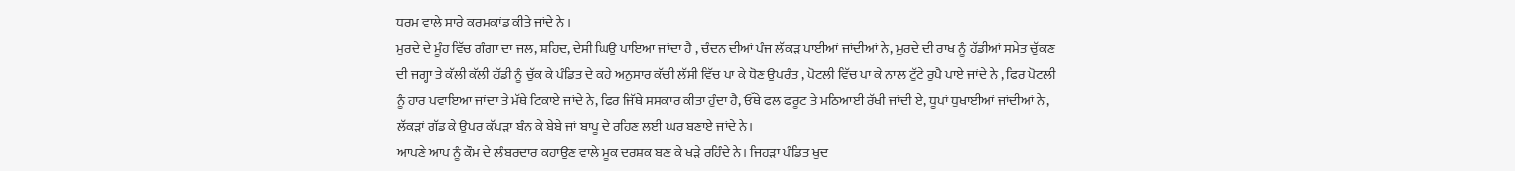ਧਰਮ ਵਾਲੇ ਸਾਰੇ ਕਰਮਕਾਂਡ ਕੀਤੇ ਜਾਂਦੇ ਨੇ ।
ਮੁਰਦੇ ਦੇ ਮੂੰਹ ਵਿੱਚ ਗੰਗਾ ਦਾ ਜਲ, ਸ਼ਹਿਦ, ਦੇਸੀ ਘਿਉ ਪਾਇਆ ਜਾਂਦਾ ਹੈ , ਚੰਦਨ ਦੀਆਂ ਪੰਜ ਲੱਕੜ ਪਾਈਆਂ ਜਾਂਦੀਆਂ ਨੇ, ਮੁਰਦੇ ਦੀ ਰਾਖ ਨੂੰ ਹੱਡੀਆਂ ਸਮੇਤ ਚੁੱਕਣ ਦੀ ਜਗ੍ਹਾ ਤੇ ਕੱਲੀ ਕੱਲੀ ਹੱਡੀ ਨੂੰ ਚੁੱਕ ਕੇ ਪੰਡਿਤ ਦੇ ਕਹੇ ਅਨੁਸਾਰ ਕੱਚੀ ਲੱਸੀ ਵਿੱਚ ਪਾ ਕੇ ਧੋਣ ਉਪਰੰਤ , ਪੋਟਲੀ ਵਿੱਚ ਪਾ ਕੇ ਨਾਲ ਟੁੱਟੇ ਰੁਪੈ ਪਾਏ ਜਾਂਦੇ ਨੇ , ਫਿਰ ਪੋਟਲੀ ਨੂੰ ਹਾਰ ਪਵਾਇਆ ਜਾਂਦਾ ਤੇ ਮੱਥੇ ਟਿਕਾਏ ਜਾਂਦੇ ਨੇ, ਫਿਰ ਜਿੱਥੇ ਸਸਕਾਰ ਕੀਤਾ ਹੁੰਦਾ ਹੈ, ਓੱਥੇ ਫਲ ਫਰੂਟ ਤੇ ਮਠਿਆਈ ਰੱਖੀ ਜਾਂਦੀ ਏ, ਧੂਪਾਂ ਧੁਖਾਈਆਂ ਜਾਂਦੀਆਂ ਨੇ, ਲੱਕਡ਼ਾਂ ਗੱਡ ਕੇ ਉਪਰ ਕੱਪਡ਼ਾ ਬੰਨ ਕੇ ਬੇਬੇ ਜਾਂ ਬਾਪੂ ਦੇ ਰਹਿਣ ਲਈ ਘਰ ਬਣਾਏ ਜਾਂਦੇ ਨੇ।
ਆਪਣੇ ਆਪ ਨੂੰ ਕੌਮ ਦੇ ਲੰਬਰਦਾਰ ਕਹਾਉਣ ਵਾਲੇ ਮੂਕ ਦਰਸ਼ਕ ਬਣ ਕੇ ਖੜੇ ਰਹਿੰਦੇ ਨੇ। ਜਿਹਡ਼ਾ ਪੰਡਿਤ ਖੁਦ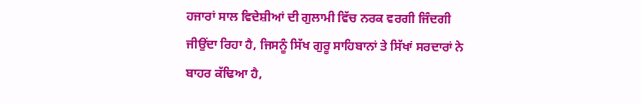ਹਜਾਰਾਂ ਸਾਲ ਵਿਦੇਸ਼ੀਆਂ ਦੀ ਗੁਲਾਮੀ ਵਿੱਚ ਨਰਕ ਵਰਗੀ ਜਿੰਦਗੀ ਜੀਉਂਦਾ ਰਿਹਾ ਹੈ, ਜਿਸਨੂੰ ਸਿੱਖ ਗੁਰੂ ਸਾਹਿਬਾਨਾਂ ਤੇ ਸਿੱਖਾਂ ਸਰਦਾਰਾਂ ਨੇ ਬਾਹਰ ਕੱਢਿਆ ਹੈ,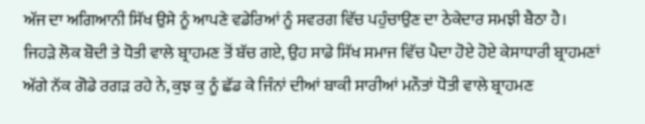ਅੱਜ ਦਾ ਅਗਿਆਨੀ ਸਿੱਖ ਉਸੇ ਨੂੰ ਆਪਣੇ ਵਡੇਰਿਆਂ ਨੂੰ ਸਵਰਗ ਵਿੱਚ ਪਹੁੰਚਾਉਣ ਦਾ ਠੇਕੇਦਾਰ ਸਮਝੀ ਬੈਠਾ ਹੈ।
ਜਿਹਡ਼ੇ ਲੋਕ ਬੋਦੀ ਤੇ ਧੋਤੀ ਵਾਲੇ ਬ੍ਰਾਹਮਣ ਤੋਂ ਬੱਚ ਗਏ, ਉਹ ਸਾਡੇ ਸਿੱਖ ਸਮਾਜ ਵਿੱਚ ਪੈਦਾ ਹੋਏ ਹੋਏ ਕੇਸਾਧਾਰੀ ਬ੍ਰਾਹਮਣਾਂ ਅੱਗੇ ਨੱਕ ਗੋਡੇ ਰਗੜ ਰਹੇ ਨੇ, ਕੁਝ ਕੁ ਨੂੰ ਛੱਡ ਕੇ ਜਿੰਨਾਂ ਦੀਆਂ ਬਾਕੀ ਸਾਰੀਆਂ ਮਨੌਤਾਂ ਧੋਤੀ ਵਾਲੇ ਬ੍ਰਾਹਮਣ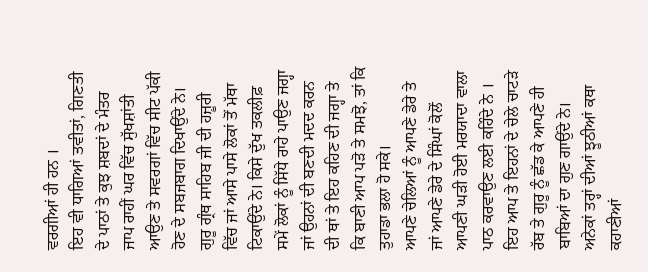ਵਰਗੀਆਂ ਹੀ ਹਨ ।
ਇਹ ਵੀ ਧਾਗਿਆਂ ਤਵੀਤਾਂ, ਗਿਣਤੀ ਦੇ ਪਾਠਾਂ ਤੇ ਕੁਝ ਸ਼ਬਦਾਂ ਦੇ ਮੰਤਰ ਜਾਪ ਰਾਹੀਂ ਘਰ ਵਿੱਚ ਸੁੱਖਸ਼ਾਂਤੀ ਆਉਣ ਤੇ ਸਵਰਗਾਂ ਵਿੱਚ ਸੀਟ ਪੱਕੀ ਹੋਣ ਦੇ ਸਬਜਬਾਗ ਦਿਖਾਉਂਦੇ ਨੇ। ਗੁਰੂ ਗ੍ਰੰਥ ਸਾਹਿਬ ਜੀ ਦੀ ਹਜ਼ੂਰੀ ਵਿੱਚ ਜਾਂ ਆਸੇ ਪਾਸੇ ਲੋਕਾਂ ਤੋਂ ਮੱਥਾ ਟਿਕਾਉਂਦੇ ਨੇ। ਕਿਸੇ ਦੁੱਖ ਤਕਲੀਫ਼ ਸਮੇਂ ਲੋਕਾਂ ਨੂੰ ਸਿੱਧੇ ਰਾਹੇ ਪਾਉਣ ਜਗ੍ਹਾ ਜਾਂ ਉਹਨਾਂ ਦੀ ਬਣਦੀ ਮਦਦ ਕਰਨ ਦੀ ਥਾਂ ਤੇ ਇਹ ਕਹਿਣ ਦੀ ਜਗ੍ਹਾ ਤੇ ਕਿ ਬਾਣੀ ਆਪ ਪੜੋ ਤੇ ਸਮਝੋ, ਤਾਂ ਕਿ ਤੁਹਾਡਾ ਭਲਾ ਹੋ ਸਕੇ।
ਆਪਣੇ ਚੇਲਿਆਂ ਨੂੰ ਆਪਣੇ ਡੇਰੇ ਤੇ ਜਾਂ ਆਪਣੇ ਡੇਰੇ ਦੇ ਸਿੰਘਾਂ ਕੋਲੋਂ ਆਪਣੀ ਘਡ਼ੀ ਹੋਈ ਮਰਯਾਦਾ ਵਾਲਾ ਪਾਠ ਕਰਵਾਉਣ ਲਈ ਕਹਿੰਦੇ ਨੇ ।
ਇਹ ਆਪ ਤੇ ਇਹਨਾਂ ਦੇ ਚੇਲੇ ਚਾਟੜੇ ਰੱਬ ਤੇ ਗੁਰੂ ਨੂੰ ਛੱਡ ਕੇ ਆਪਣੇ ਹੀ ਬਾਬਿਆਂ ਦਾ ਗੁਣ ਗਾਉਂਦੇ ਨੇ। ਅਨੇਕਾਂ ਤਰ੍ਹਾਂ ਦੀਆਂ ਝੂਠੀਆਂ ਕਥਾ ਕਹਾਣੀਆਂ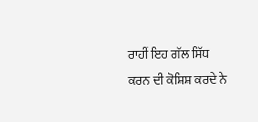ਰਾਹੀਂ ਇਹ ਗੱਲ ਸਿੱਧ ਕਰਨ ਦੀ ਕੋਸ਼ਿਸ਼ ਕਰਦੇ ਨੇ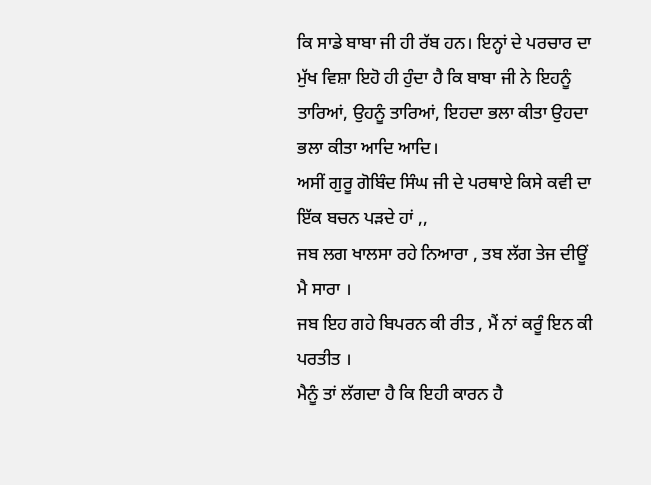ਕਿ ਸਾਡੇ ਬਾਬਾ ਜੀ ਹੀ ਰੱਬ ਹਨ। ਇਨ੍ਹਾਂ ਦੇ ਪਰਚਾਰ ਦਾ ਮੁੱਖ ਵਿਸ਼ਾ ਇਹੋ ਹੀ ਹੁੰਦਾ ਹੈ ਕਿ ਬਾਬਾ ਜੀ ਨੇ ਇਹਨੂੰ ਤਾਰਿਆਂ, ਉਹਨੂੰ ਤਾਰਿਆਂ, ਇਹਦਾ ਭਲਾ ਕੀਤਾ ਉਹਦਾ ਭਲਾ ਕੀਤਾ ਆਦਿ ਆਦਿ।
ਅਸੀਂ ਗੁਰੂ ਗੋਬਿੰਦ ਸਿੰਘ ਜੀ ਦੇ ਪਰਥਾਏ ਕਿਸੇ ਕਵੀ ਦਾ ਇੱਕ ਬਚਨ ਪੜਦੇ ਹਾਂ ,,
ਜਬ ਲਗ ਖਾਲਸਾ ਰਹੇ ਨਿਆਰਾ , ਤਬ ਲੱਗ ਤੇਜ ਦੀਊਂ ਮੈ ਸਾਰਾ ।
ਜਬ ਇਹ ਗਹੇ ਬਿਪਰਨ ਕੀ ਰੀਤ , ਮੈਂ ਨਾਂ ਕਰੂੰ ਇਨ ਕੀ ਪਰਤੀਤ ।
ਮੈਨੂੰ ਤਾਂ ਲੱਗਦਾ ਹੈ ਕਿ ਇਹੀ ਕਾਰਨ ਹੈ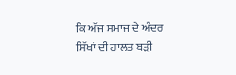ਕਿ ਅੱਜ ਸਮਾਜ ਦੇ ਅੰਦਰ ਸਿੱਖਾਂ ਦੀ ਹਾਲਤ ਬੜੀ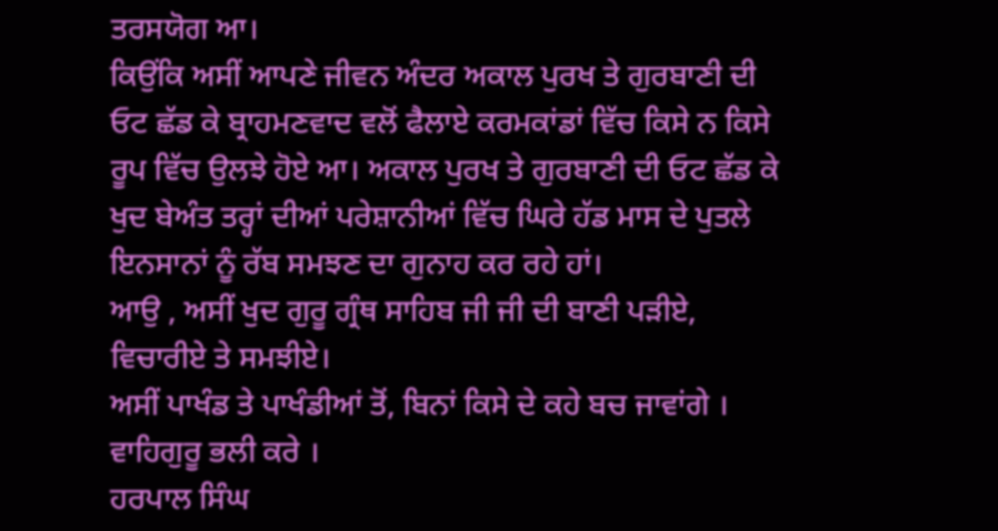ਤਰਸਯੋਗ ਆ।
ਕਿਉਂਕਿ ਅਸੀਂ ਆਪਣੇ ਜੀਵਨ ਅੰਦਰ ਅਕਾਲ ਪੁਰਖ ਤੇ ਗੁਰਬਾਣੀ ਦੀ ਓਟ ਛੱਡ ਕੇ ਬ੍ਰਾਹਮਣਵਾਦ ਵਲੋਂ ਫੈਲਾਏ ਕਰਮਕਾਂਡਾਂ ਵਿੱਚ ਕਿਸੇ ਨ ਕਿਸੇ ਰੂਪ ਵਿੱਚ ਉਲਝੇ ਹੋਏ ਆ। ਅਕਾਲ ਪੁਰਖ ਤੇ ਗੁਰਬਾਣੀ ਦੀ ਓਟ ਛੱਡ ਕੇ ਖੁਦ ਬੇਅੰਤ ਤਰ੍ਹਾਂ ਦੀਆਂ ਪਰੇਸ਼ਾਨੀਆਂ ਵਿੱਚ ਘਿਰੇ ਹੱਡ ਮਾਸ ਦੇ ਪੁਤਲੇ ਇਨਸਾਨਾਂ ਨੂੰ ਰੱਬ ਸਮਝਣ ਦਾ ਗੁਨਾਹ ਕਰ ਰਹੇ ਹਾਂ।
ਆਉ , ਅਸੀਂ ਖੁਦ ਗੁਰੂ ਗ੍ਰੰਥ ਸਾਹਿਬ ਜੀ ਜੀ ਦੀ ਬਾਣੀ ਪੜੀਏ, ਵਿਚਾਰੀਏ ਤੇ ਸਮਝੀਏ।
ਅਸੀਂ ਪਾਖੰਡ ਤੇ ਪਾਖੰਡੀਆਂ ਤੋਂ, ਬਿਨਾਂ ਕਿਸੇ ਦੇ ਕਹੇ ਬਚ ਜਾਵਾਂਗੇ ।
ਵਾਹਿਗੁਰੂ ਭਲੀ ਕਰੇ ।
ਹਰਪਾਲ ਸਿੰਘ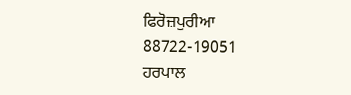ਫਿਰੋਜ਼ਪੁਰੀਆ
88722-19051
ਹਰਪਾਲ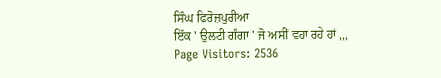ਸਿੰਘ ਫਿਰੋਜ਼ਪੁਰੀਆ
ਇੱਕ ' ਉਲਟੀ ਗੰਗਾ ' ਜੋ ਅਸੀਂ ਵਹਾ ਰਹੇ ਹਾਂ ,,,
Page Visitors: 2536